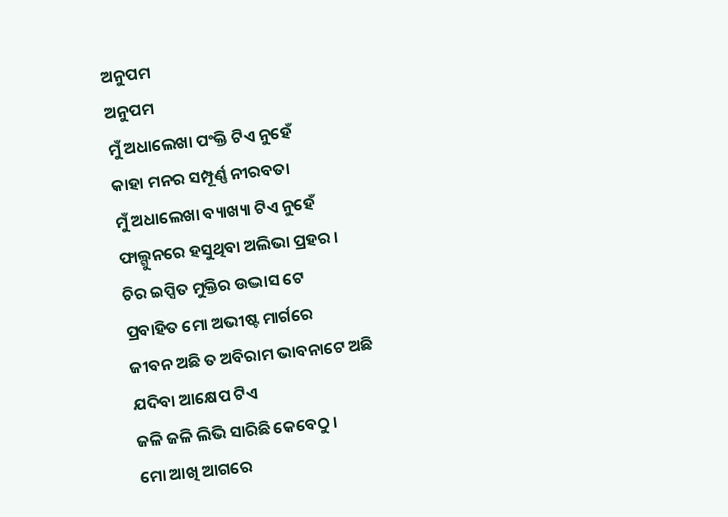ଅନୁପମ
ଅନୁପମ
ମୁଁ ଅଧାଲେଖା ପଂକ୍ତି ଟିଏ ନୁହେଁ
କାହା ମନର ସମ୍ପୂର୍ଣ୍ଣ ନୀରବତା
ମୁଁ ଅଧାଲେଖା ବ୍ୟାଖ୍ୟା ଟିଏ ନୁହେଁ
ଫାଲ୍ଗୁନରେ ହସୁଥିବା ଅଲିଭା ପ୍ରହର ।
ଚିର ଇପ୍ସିତ ମୁକ୍ତିର ଉଦ୍ଭାସ ଟେ
ପ୍ରବାହିତ ମୋ ଅଭୀଷ୍ଟ ମାର୍ଗରେ
ଜୀବନ ଅଛି ତ ଅବିରାମ ଭାବନାଟେ ଅଛି
ଯଦିବା ଆକ୍ଷେପ ଟିଏ
ଜଳି ଜଳି ଲିଭି ସାରିଛି କେବେଠୁ ।
ମୋ ଆଖି ଆଗରେ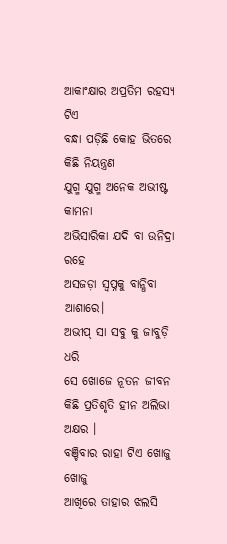ଆକାଂକ୍ଷାର ଅପ୍ରତିମ ରହସ୍ୟ ଟିଏ
ବନ୍ଧା ପଡ଼ିଛି କୋହ ଭିତରେ କିଛି ନିୟନ୍ତ୍ରଣ
ଯୁଗ୍ମ ଯୁଗ୍ମ ଅନେକ ଅଭୀଷ୍ଟ କାମନା
ଅଭିସାରିକା ଯଦି ବା ଉନିଦ୍ରା ରହେ
ଅସଜଡ଼ା ସ୍ୱପ୍ନକୁ ବାନ୍ଧିବା ଆଶାରେ।
ଅଭୀପ୍ ସା ସବୁ କୁ ଜାବୁଡ଼ି ଧରି
ସେ ଖୋଜେ ନୂତନ ଜୀବନ
କିଛି ପ୍ରତିଶୃତି ହୀନ ଅଲିଭା ଅକ୍ଷର ।
ବଞ୍ଚିବାର ରାହା ଟିଏ ଖୋଜୁ ଖୋଜୁ
ଆଖିରେ ତାହାର ଝଲସି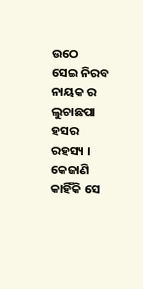ଉଠେ
ସେଇ ନିରବ ନାୟକ ର
ଲୁଚାଛପା ହସର ରହସ୍ୟ ।
କେଜାଣି କାହିଁକି ସେ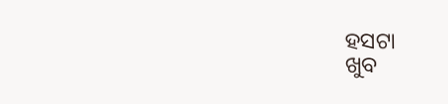ହସଟା
ଖୁବ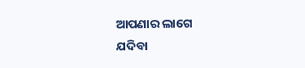ଆପଣାର ଲାଗେ
ଯଦିବା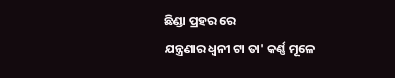ଛିଣ୍ଡା ପ୍ରହର ରେ
ଯନ୍ତ୍ରଣାର ଧ୍ୱନୀ ଟା ତା' କର୍ଣ୍ଣ ମୂଳେ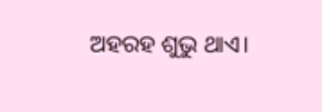ଅହରହ ଶୁଭୁ ଥାଏ।